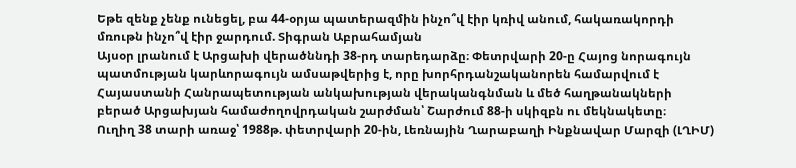Եթե զենք չենք ունեցել, բա 44-օրյա պատերազմին ինչո՞վ էիր կռիվ անում, հակառակորդի մռութն ինչո՞վ էիր ջարդում. Տիգրան Աբրահամյան
Այսօր լրանում է Արցախի վերածննդի 38-րդ տարեդարձը։ Փետրվարի 20-ը Հայոց նորագույն պատմության կարևորագույն ամսաթվերից է, որը խորհրդանշականորեն համարվում է Հայաստանի Հանրապետության անկախության վերականգնման և մեծ հաղթանակների բերած Արցախյան համաժողովրդական շարժման՝ Շարժում 88-ի սկիզբն ու մեկնակետը։
Ուղիղ 38 տարի առաջ՝ 1988թ. փետրվարի 20-ին, Լեռնային Ղարաբաղի Ինքնավար Մարզի (ԼՂԻՄ)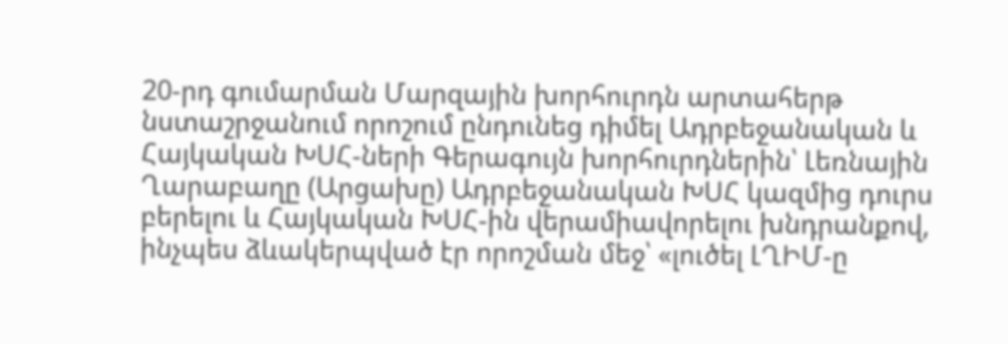20-րդ գումարման Մարզային խորհուրդն արտահերթ նստաշրջանում որոշում ընդունեց դիմել Ադրբեջանական և Հայկական ԽՍՀ-ների Գերագույն խորհուրդներին՝ Լեռնային Ղարաբաղը (Արցախը) Ադրբեջանական ԽՍՀ կազմից դուրս բերելու և Հայկական ԽՍՀ-ին վերամիավորելու խնդրանքով, ինչպես ձևակերպված էր որոշման մեջ՝ «լուծել ԼՂԻՄ-ը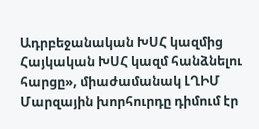Ադրբեջանական ԽՍՀ կազմից Հայկական ԽՍՀ կազմ հանձնելու հարցը», միաժամանակ ԼՂԻՄ Մարզային խորհուրդը դիմում էր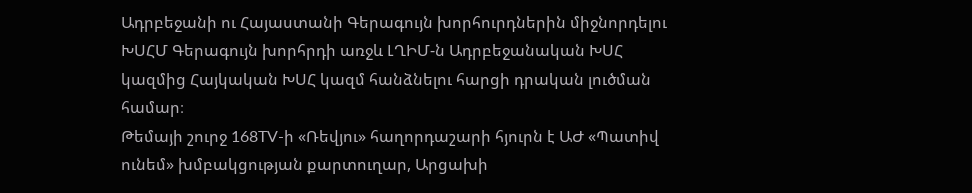Ադրբեջանի ու Հայաստանի Գերագույն խորհուրդներին միջնորդելու ԽՍՀՄ Գերագույն խորհրդի առջև ԼՂԻՄ-ն Ադրբեջանական ԽՍՀ կազմից Հայկական ԽՍՀ կազմ հանձնելու հարցի դրական լուծման համար։
Թեմայի շուրջ 168TV-ի «Ռեվյու» հաղորդաշարի հյուրն է ԱԺ «Պատիվ ունեմ» խմբակցության քարտուղար, Արցախի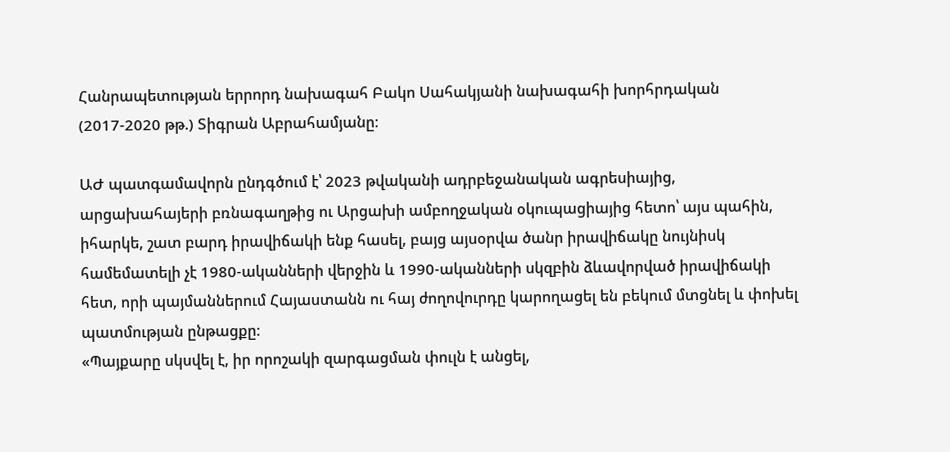Հանրապետության երրորդ նախագահ Բակո Սահակյանի նախագահի խորհրդական (2017-2020 թթ.) Տիգրան Աբրահամյանը։

ԱԺ պատգամավորն ընդգծում է՝ 2023 թվականի ադրբեջանական ագրեսիայից, արցախահայերի բռնագաղթից ու Արցախի ամբողջական օկուպացիայից հետո՝ այս պահին, իհարկե, շատ բարդ իրավիճակի ենք հասել, բայց այսօրվա ծանր իրավիճակը նույնիսկ համեմատելի չէ 1980-ականների վերջին և 1990-ականների սկզբին ձևավորված իրավիճակի հետ, որի պայմաններում Հայաստանն ու հայ ժողովուրդը կարողացել են բեկում մտցնել և փոխել պատմության ընթացքը։
«Պայքարը սկսվել է, իր որոշակի զարգացման փուլն է անցել,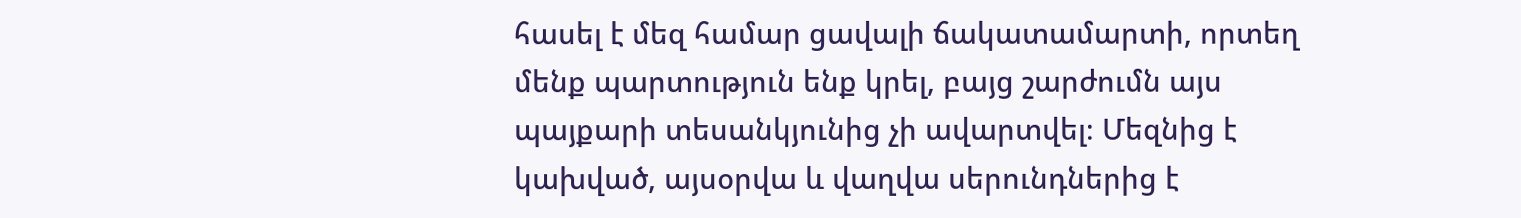հասել է մեզ համար ցավալի ճակատամարտի, որտեղ մենք պարտություն ենք կրել, բայց շարժումն այս պայքարի տեսանկյունից չի ավարտվել։ Մեզնից է կախված, այսօրվա և վաղվա սերունդներից է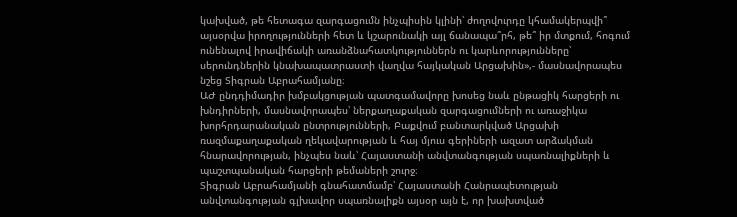կախված, թե հետագա զարգացումն ինչպիսին կլինի՝ ժողովուրդը կհամակերպվի՞ այսօրվա իրողությունների հետ և կշարունակի այլ ճանապա՞րհ, թե՞ իր մտքում, հոգում ունենալով իրավիճակի առանձնահատկություններն ու կարևորությունները՝ սերունդներին կնախապատրաստի վաղվա հայկական Արցախին»,- մասնավորապես նշեց Տիգրան Աբրահամյանը։
ԱԺ ընդդիմադիր խմբակցության պատգամավորը խոսեց նաև ընթացիկ հարցերի ու խնդիրների, մասնավորապես՝ ներքաղաքական զարգացումների ու առաջիկա խորհրդարանական ընտրությունների, Բաքվում բանտարկված Արցախի ռազմաքաղաքական ղեկավարության և հայ մյուս գերիների ազատ արձակման հնարավորության, ինչպես նաև՝ Հայաստանի անվտանգության սպառնալիքների և պաշտպանական հարցերի թեմաների շուրջ։
Տիգրան Աբրահամյանի գնահատմամբ՝ Հայաստանի Հանրապետության անվտանգության գլխավոր սպառնալիքն այսօր այն է, որ խախտված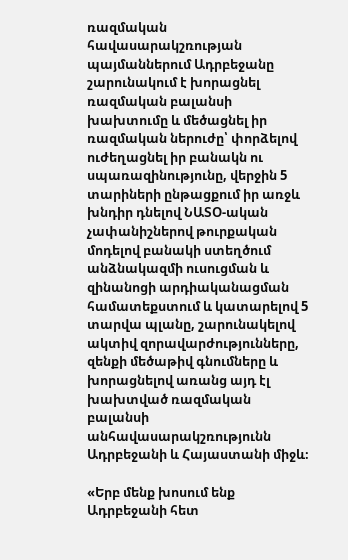ռազմական հավասարակշռության պայմաններում Ադրբեջանը շարունակում է խորացնել ռազմական բալանսի խախտումը և մեծացնել իր ռազմական ներուժը՝ փորձելով ուժեղացնել իր բանակն ու սպառազինությունը, վերջին 5 տարիների ընթացքում իր առջև խնդիր դնելով ՆԱՏՕ-ական չափանիշներով թուրքական մոդելով բանակի ստեղծում անձնակազմի ուսուցման և զինանոցի արդիականացման համատեքստում և կատարելով 5 տարվա պլանը, շարունակելով ակտիվ զորավարժությունները, զենքի մեծաթիվ գնումները և խորացնելով առանց այդ էլ խախտված ռազմական բալանսի անհավասարակշռությունն Ադրբեջանի և Հայաստանի միջև։

«Երբ մենք խոսում ենք Ադրբեջանի հետ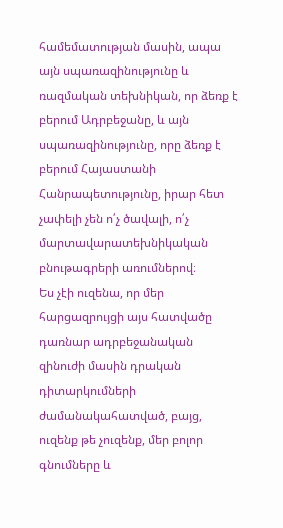համեմատության մասին, ապա այն սպառազինությունը և ռազմական տեխնիկան, որ ձեռք է բերում Ադրբեջանը, և այն սպառազինությունը, որը ձեռք է բերում Հայաստանի Հանրապետությունը, իրար հետ չափելի չեն ո՛չ ծավալի, ո՛չ մարտավարատեխնիկական բնութագրերի առումներով։
Ես չէի ուզենա, որ մեր հարցազրույցի այս հատվածը դառնար ադրբեջանական զինուժի մասին դրական դիտարկումների ժամանակահատված, բայց, ուզենք թե չուզենք, մեր բոլոր գնումները և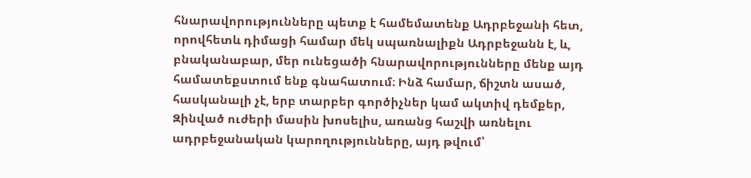հնարավորությունները պետք է համեմատենք Ադրբեջանի հետ, որովհետև դիմացի համար մեկ սպառնալիքն Ադրբեջանն է, և, բնականաբար, մեր ունեցածի հնարավորությունները մենք այդ համատեքստում ենք գնահատում։ Ինձ համար, ճիշտն ասած, հասկանալի չէ, երբ տարբեր գործիչներ կամ ակտիվ դեմքեր, Զինված ուժերի մասին խոսելիս, առանց հաշվի առնելու ադրբեջանական կարողությունները, այդ թվում՝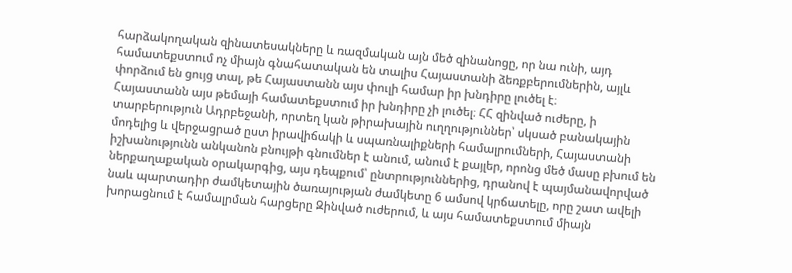հարձակողական զինատեսակները և ռազմական այն մեծ զինանոցը, որ նա ունի, այդ համատեքստում ոչ միայն գնահատական են տալիս Հայաստանի ձեռքբերումներին, այլև փորձում են ցույց տալ, թե Հայաստանն այս փուլի համար իր խնդիրը լուծել է։
Հայաստանն այս թեմայի համատեքստում իր խնդիրը չի լուծել։ ՀՀ զինված ուժերը, ի տարբերություն Ադրբեջանի, որտեղ կան թիրախային ուղղություններ՝ սկսած բանակային մոդելից և վերջացրած ըստ իրավիճակի և սպառնալիքների համալրումների, Հայաստանի իշխանությունն անկանոն բնույթի գնումներ է անում, անում է քայլեր, որոնց մեծ մասը բխում են ներքաղաքական օրակարգից, այս դեպքում՝ ընտրություններից, դրանով է պայմանավորված նաև պարտադիր ժամկետային ծառայության ժամկետը 6 ամսով կրճատելը, որը շատ ավելի խորացնում է համալրման հարցերը Զինված ուժերում, և այս համատեքստում միայն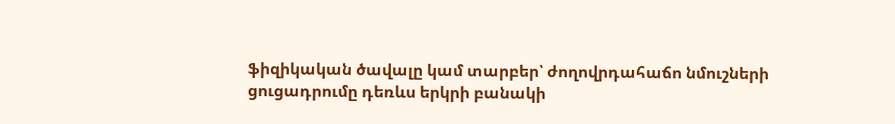ֆիզիկական ծավալը կամ տարբեր՝ ժողովրդահաճո նմուշների ցուցադրումը դեռևս երկրի բանակի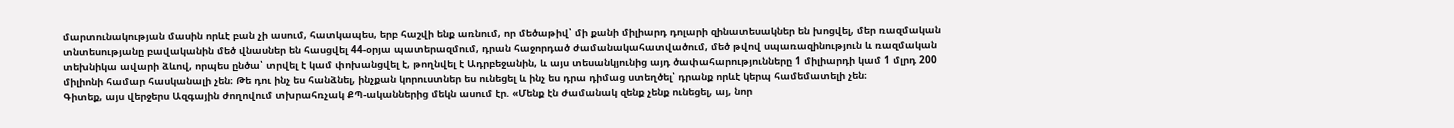մարտունակության մասին որևէ բան չի ասում, հատկապես, երբ հաշվի ենք առնում, որ մեծաթիվ՝ մի քանի միլիարդ դոլարի զինատեսակներ են խոցվել, մեր ռազմական տնտեսությանը բավականին մեծ վնասներ են հասցվել 44-օրյա պատերազմում, դրան հաջորդած ժամանակահատվածում, մեծ թվով սպառազինություն և ռազմական տեխնիկա ավարի ձևով, որպես ընծա՝ տրվել է կամ փոխանցվել է, թողնվել է Ադրբեջանին, և այս տեսանկյունից այդ ծափահարությունները 1 միլիարդի կամ 1 մլրդ 200 միլիոնի համար հասկանալի չեն։ Թե դու ինչ ես հանձնել, ինչքան կորուստներ ես ունեցել և ինչ ես դրա դիմաց ստեղծել՝ դրանք որևէ կերպ համեմատելի չեն։
Գիտեք, այս վերջերս Ազգային ժողովում տխրահռչակ ՔՊ-ականներից մեկն ասում էր. «Մենք էն ժամանակ զենք չենք ունեցել, այ, նոր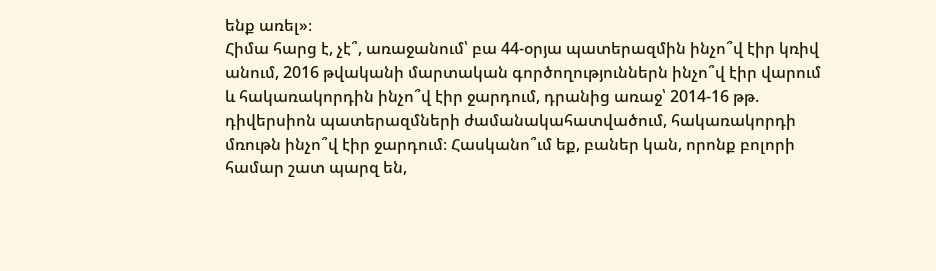ենք առել»։
Հիմա հարց է, չէ՞, առաջանում՝ բա 44-օրյա պատերազմին ինչո՞վ էիր կռիվ անում, 2016 թվականի մարտական գործողություններն ինչո՞վ էիր վարում և հակառակորդին ինչո՞վ էիր ջարդում, դրանից առաջ՝ 2014-16 թթ. դիվերսիոն պատերազմների ժամանակահատվածում, հակառակորդի մռութն ինչո՞վ էիր ջարդում։ Հասկանո՞ւմ եք, բաներ կան, որոնք բոլորի համար շատ պարզ են,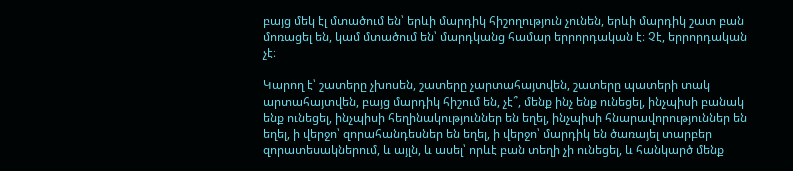բայց մեկ էլ մտածում են՝ երևի մարդիկ հիշողություն չունեն, երևի մարդիկ շատ բան մոռացել են, կամ մտածում են՝ մարդկանց համար երրորդական է։ Չէ, երրորդական չէ։

Կարող է՝ շատերը չխոսեն, շատերը չարտահայտվեն, շատերը պատերի տակ արտահայտվեն, բայց մարդիկ հիշում են, չէ՞, մենք ինչ ենք ունեցել, ինչպիսի բանակ ենք ունեցել, ինչպիսի հեղինակություններ են եղել, ինչպիսի հնարավորություններ են եղել, ի վերջո՝ զորահանդեսներ են եղել, ի վերջո՝ մարդիկ են ծառայել տարբեր զորատեսակներում, և այլն, և ասել՝ որևէ բան տեղի չի ունեցել, և հանկարծ մենք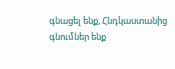գնացել ենք, Հնդկաստանից գնումներ ենք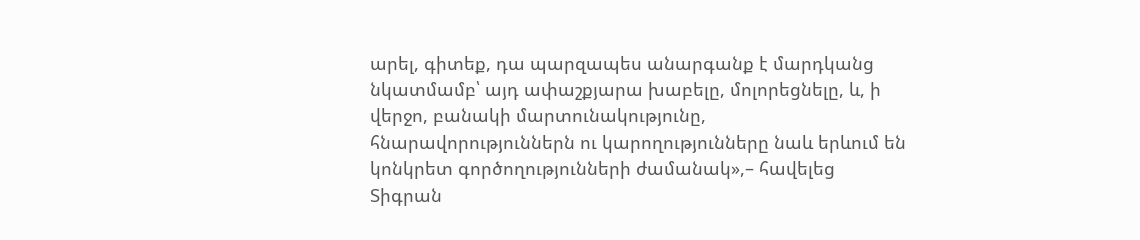արել, գիտեք, դա պարզապես անարգանք է մարդկանց նկատմամբ՝ այդ ափաշքյարա խաբելը, մոլորեցնելը, և, ի վերջո, բանակի մարտունակությունը, հնարավորություններն ու կարողությունները նաև երևում են կոնկրետ գործողությունների ժամանակ»,– հավելեց Տիգրան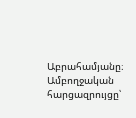Աբրահամյանը։
Ամբողջական հարցազրույցը՝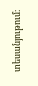տեսանյութում։